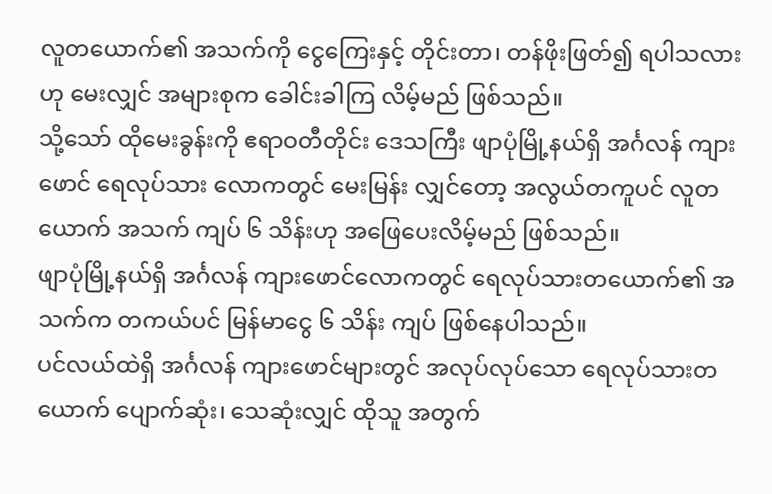လူတယောက်၏ အသက်ကို ငွေကြေးနှင့် တိုင်းတာ၊ တန်ဖိုးဖြတ်၍ ရပါသလားဟု မေးလျှင် အများစုက ခေါင်းခါကြ လိမ့်မည် ဖြစ်သည်။
သို့သော် ထိုမေးခွန်းကို ဧရာဝတီတိုင်း ဒေသကြီး ဖျာပုံမြို့နယ်ရှိ အင်္ဂလန် ကျားဖောင် ရေလုပ်သား လောကတွင် မေးမြန်း လျှင်တော့ အလွယ်တကူပင် လူတယောက် အသက် ကျပ် ၆ သိန်းဟု အဖြေပေးလိမ့်မည် ဖြစ်သည်။
ဖျာပုံမြို့နယ်ရှိ အင်္ဂလန် ကျားဖောင်လောကတွင် ရေလုပ်သားတယောက်၏ အသက်က တကယ်ပင် မြန်မာငွေ ၆ သိန်း ကျပ် ဖြစ်နေပါသည်။
ပင်လယ်ထဲရှိ အင်္ဂလန် ကျားဖောင်များတွင် အလုပ်လုပ်သော ရေလုပ်သားတယောက် ပျောက်ဆုံး၊ သေဆုံးလျှင် ထိုသူ အတွက်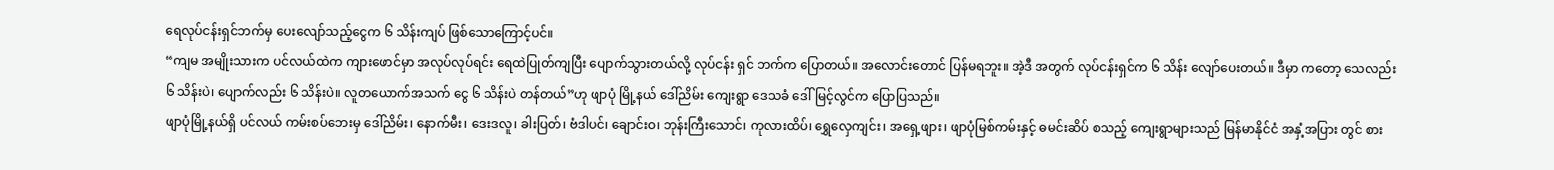ရေလုပ်ငန်းရှင်ဘက်မှ ပေးလျော်သည့်ငွေက ၆ သိန်းကျပ် ဖြစ်သောကြောင့်ပင်။
“ကျမ အမျိုးသားက ပင်လယ်ထဲက ကျားဖောင်မှာ အလုပ်လုပ်ရင်း ရေထဲပြုတ်ကျပြီး ပျောက်သွားတယ်လို့ လုပ်ငန်း ရှင် ဘက်က ပြောတယ်။ အလောင်းတောင် ပြန်မရဘူး။ အဲ့ဒီ အတွက် လုပ်ငန်းရှင်က ၆ သိန်း လျော်ပေးတယ်။ ဒီမှာ ကတော့ သေလည်း ၆ သိန်းပဲ၊ ပျောက်လည်း ၆ သိန်းပဲ။ လူတယောက်အသက် ငွေ ၆ သိန်းပဲ တန်တယ်”ဟု ဖျာပုံ မြို့နယ် ဒေါ်ညိမ်း ကျေးရွာ ဒေသခံ ဒေါ်မြင့်လွင်က ပြောပြသည်။
ဖျာပုံမြို့နယ်ရှိ ပင်လယ် ကမ်းစပ်ဘေးမှ ဒေါ်ညိမ်း၊ နောက်မီး၊ ဒေးဒလူ၊ ခါးပြတ်၊ ဗံဒါပင်၊ ချောင်းဝ၊ ဘုန်းကြီးသောင်၊ ကုလားထိပ်၊ ရွှေလှေကျင်း၊ အရှေ့ဖျား၊ ဖျာပုံမြစ်ကမ်းနှင့် ဓမင်းဆိပ် စသည့် ကျေးရွာများသည် မြန်မာနိုင်ငံ အနှံ့အပြား တွင် စား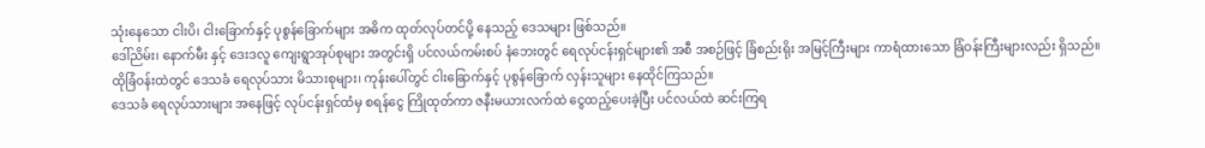သုံးနေသော ငါးပိ၊ ငါးခြောက်နှင့် ပုစွန်ခြောက်များ အဓိက ထုတ်လုပ်တင်ပို့ နေသည့် ဒေသများ ဖြစ်သည်။
ဒေါ်ညိမ်း၊ နောက်မီး နှင့် ဒေးဒလူ ကျေးရွာအုပ်စုများ အတွင်းရှိ ပင်လယ်ကမ်းစပ် နံဘေးတွင် ရေလုပ်ငန်းရှင်များ၏ အစီ အစဉ်ဖြင့် ခြံစည်းရိုး အမြင့်ကြီးများ ကာရံထားသော ခြံဝန်းကြီးများလည်း ရှိသည်။ ထိုခြံဝန်းထဲတွင် ဒေသခံ ရေလုပ်သား မိသားစုများ၊ ကုန်းပေါ်တွင် ငါးခြောက်နှင့် ပုစွန်ခြောက် လှန်းသူများ နေထိုင်ကြသည်။
ဒေသခံ ရေလုပ်သားများ အနေဖြင့် လုပ်ငန်းရှင်ထံမှ စရန်ငွေ ကြိုထုတ်ကာ ဇနီးမယားလက်ထဲ ငွေထည့်ပေးခဲ့ပြီး ပင်လယ်ထဲ ဆင်းကြရ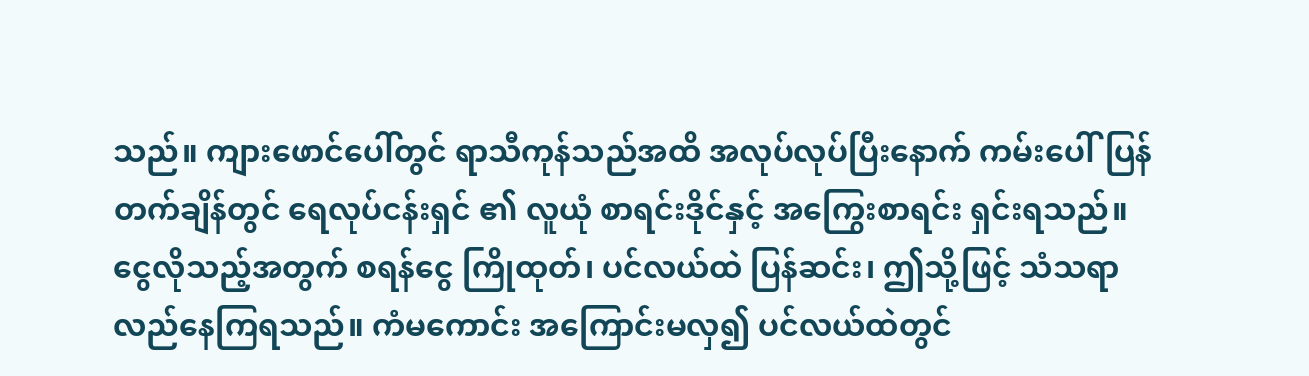သည်။ ကျားဖောင်ပေါ်တွင် ရာသီကုန်သည်အထိ အလုပ်လုပ်ပြီးနောက် ကမ်းပေါ်ပြန်တက်ချိန်တွင် ရေလုပ်ငန်းရှင် ၏ လူယုံ စာရင်းဒိုင်နှင့် အကြွေးစာရင်း ရှင်းရသည်။
ငွေလိုသည့်အတွက် စရန်ငွေ ကြိုထုတ်၊ ပင်လယ်ထဲ ပြန်ဆင်း၊ ဤသို့ဖြင့် သံသရာ လည်နေကြရသည်။ ကံမကောင်း အကြောင်းမလှ၍ ပင်လယ်ထဲတွင်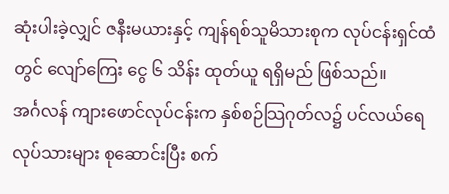ဆုံးပါးခဲ့လျှင် ဇနီးမယားနှင့် ကျန်ရစ်သူမိသားစုက လုပ်ငန်းရှင်ထံတွင် လျော်ကြေး ငွေ ၆ သိန်း ထုတ်ယူ ရရှိမည် ဖြစ်သည်။
အင်္ဂလန် ကျားဖောင်လုပ်ငန်းက နှစ်စဉ်သြဂုတ်လ၌ ပင်လယ်ရေလုပ်သားများ စုဆောင်းပြီး စက်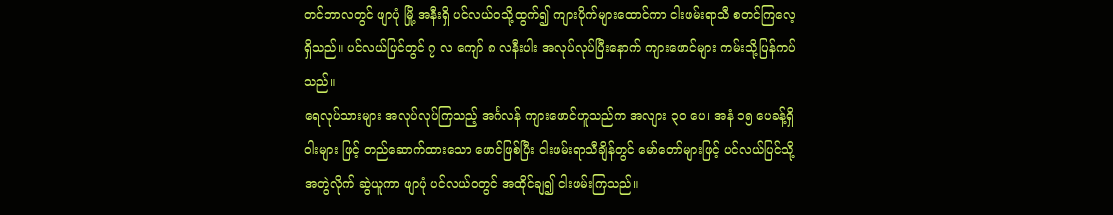တင်ဘာလတွင် ဖျာပုံ မြို့ အနီးရှိ ပင်လယ်ဝသို့ထွက်၍ ကျားပိုက်များထောင်ကာ ငါးဖမ်းရာသီ စတင်ကြလေ့ ရှိသည်။ ပင်လယ်ပြင်တွင် ၇ လ ကျော် ၈ လနီးပါး အလုပ်လုပ်ပြီးနောက် ကျားဖောင်များ ကမ်းသို့ပြန်ကပ်သည်။
ရေလုပ်သားများ အလုပ်လုပ်ကြသည့် အင်္ဂလန် ကျားဖောင်ဟူသည်က အလျား ၃၀ ပေ၊ အနံ ၁၅ ပေခန့်ရှိ ဝါးများ ဖြင့် တည်ဆောက်ထားသော ဖောင်ဖြစ်ပြီး ငါးဖမ်းရာသီချိန်တွင် မော်တော်များဖြင့် ပင်လယ်ပြင်သို့ အတွဲလိုက် ဆွဲယူကာ ဖျာပုံ ပင်လယ်ဝတွင် အထိုင်ချ၍ ငါးဖမ်းကြသည်။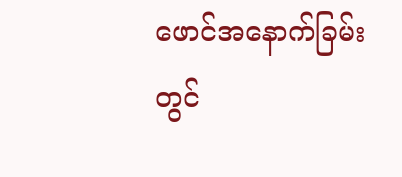ဖောင်အနောက်ခြမ်းတွင်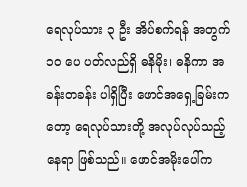ရေလုပ်သား ၃ ဦး အိပ်စက်ရန် အတွက် ၁၀ ပေ ပတ်လည်ရှိ ဓနိမိုး၊ ဓနိကာ အခန်းတခန်း ပါရှိပြီး ဖောင်အရှေ့ခြမ်းကတော့ ရေလုပ်သားတို့ အလုပ်လုပ်သည့် နေရာ ဖြစ်သည်။ ဖောင်အမိုးပေါ်က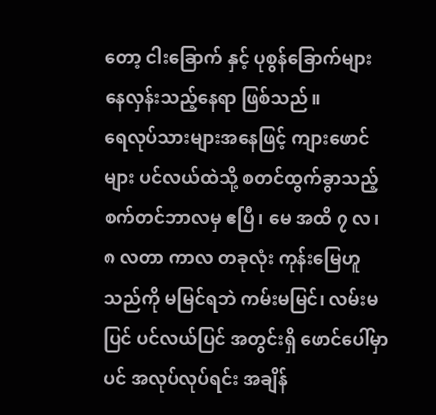တော့ ငါးခြောက် နှင့် ပုစွန်ခြောက်များ နေလှန်းသည့်နေရာ ဖြစ်သည်။
ရေလုပ်သားများအနေဖြင့် ကျားဖောင်များ ပင်လယ်ထဲသို့ စတင်ထွက်ခွာသည့် စက်တင်ဘာလမှ ဧပြီ၊ မေ အထိ ၇ လ၊ ၈ လတာ ကာလ တခုလုံး ကုန်းမြေဟူသည်ကို မမြင်ရဘဲ ကမ်းမမြင်၊ လမ်းမပြင် ပင်လယ်ပြင် အတွင်းရှိ ဖောင်ပေါ်မှာ ပင် အလုပ်လုပ်ရင်း အချိန်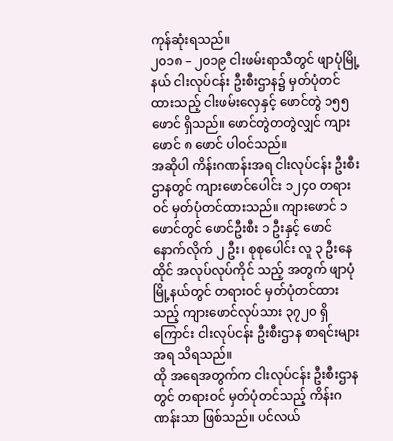ကုန်ဆုံးရသည်။
၂၀၁၈ – ၂၀၁၉ ငါးဖမ်းရာသီတွင် ဖျာပုံမြို့နယ် ငါးလုပ်ငန်း ဦးစီးဌာန၌ မှတ်ပုံတင်ထားသည့် ငါးဖမ်းလှေနှင့် ဖောင်တွဲ ၁၅၅ ဖောင် ရှိသည်။ ဖောင်တွဲတတွဲလျှင် ကျားဖောင် ၈ ဖောင် ပါဝင်သည်။
အဆိုပါ ကိန်းဂဏန်းအရ ငါးလုပ်ငန်း ဦးစီးဌာနတွင် ကျားဖောင်ပေါင်း ၁၂၄၀ တရားဝင် မှတ်ပုံတင်ထားသည်။ ကျားဖောင် ၁ ဖောင်တွင် ဖောင်ဦးစီး ၁ ဦးနှင့် ဖောင်နောက်လိုက် ၂ ဦး၊ စုစုပေါင်း လူ ၃ ဦးနေထိုင် အလုပ်လုပ်ကိုင် သည့် အတွက် ဖျာပုံမြို့နယ်တွင် တရားဝင် မှတ်ပုံတင်ထားသည့် ကျားဖောင်လုပ်သား ၃၇၂၀ ရှိကြောင်း ငါးလုပ်ငန်း ဦးစီးဌာန စာရင်းများ အရ သိရသည်။
ထို အရေအတွက်က ငါးလုပ်ငန်း ဦးစီးဌာနတွင် တရားဝင် မှတ်ပုံတင်သည့် ကိန်းဂဏန်းသာ ဖြစ်သည်။ ပင်လယ်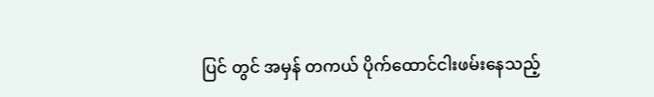ပြင် တွင် အမှန် တကယ် ပိုက်ထောင်ငါးဖမ်းနေသည့်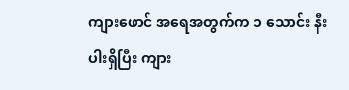ကျားဖောင် အရေအတွက်က ၁ သောင်း နီးပါးရှိပြီး ကျား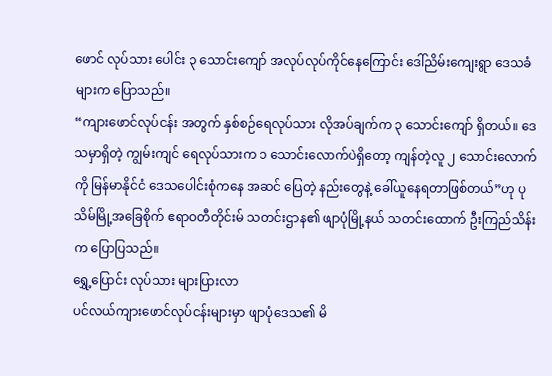ဖောင် လုပ်သား ပေါင်း ၃ သောင်းကျော် အလုပ်လုပ်ကိုင်နေကြောင်း ဒေါ်ညိမ်းကျေးရွာ ဒေသခံများက ပြောသည်။
“ကျားဖောင်လုပ်ငန်း အတွက် နှစ်စဉ်ရေလုပ်သား လိုအပ်ချက်က ၃ သောင်းကျော် ရှိတယ်။ ဒေသမှာရှိတဲ့ ကျွမ်းကျင် ရေလုပ်သားက ၁ သောင်းလောက်ပဲရှိတော့ ကျန်တဲ့လူ ၂ သောင်းလောက်ကို မြန်မာနိုင်ငံ ဒေသပေါင်းစုံကနေ အဆင် ပြေတဲ့ နည်းတွေနဲ့ ခေါ်ယူနေရတာဖြစ်တယ်”ဟု ပုသိမ်မြို့အခြေစိုက် ဧရာဝတီတိုင်းမ် သတင်းဌာန၏ ဖျာပုံမြို့နယ် သတင်းထောက် ဦးကြည်သိန်းက ပြောပြသည်။
ရွှေ့ပြောင်း လုပ်သား များပြားလာ
ပင်လယ်ကျားဖောင်လုပ်ငန်းများမှာ ဖျာပုံဒေသ၏ မိ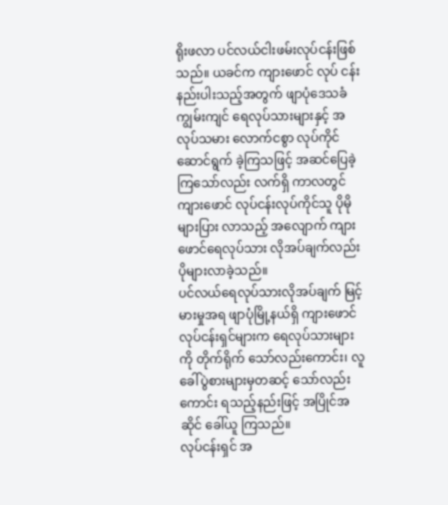ရိုးဖလာ ပင်လယ်ငါးဖမ်းလုပ်ငန်းဖြစ်သည်။ ယခင်က ကျားဖောင် လုပ် ငန်း နည်းပါးသည့်အတွက် ဖျာပုံဒေသခံ ကျွမ်းကျင် ရေလုပ်သားများနှင့် အလုပ်သမား လောက်ငစွာ လုပ်ကိုင် ဆောင်ရွက် ခဲ့ကြသဖြင့် အဆင်ပြေခဲ့ကြသော်လည်း လက်ရှိ ကာလတွင် ကျားဖောင် လုပ်ငန်းလုပ်ကိုင်သူ ပိုမိုများပြား လာသည့် အလျောက် ကျားဖောင်ရေလုပ်သား လိုအပ်ချက်လည်း ပိုများလာခဲ့သည်။
ပင်လယ်ရေလုပ်သားလိုအပ်ချက် မြင့်မားမှုအရ ဖျာပုံမြို့နယ်ရှိ ကျားဖောင်လုပ်ငန်းရှင်များက ရေလုပ်သားများကို တိုက်ရိုက် သော်လည်းကောင်း၊ လူခေါ်ပွဲစားများမှတဆင့် သော်လည်းကောင်း ရသည့်နည်းဖြင့် အပြိုင်အဆိုင် ခေါ်ယူ ကြသည်။
လုပ်ငန်းရှင် အ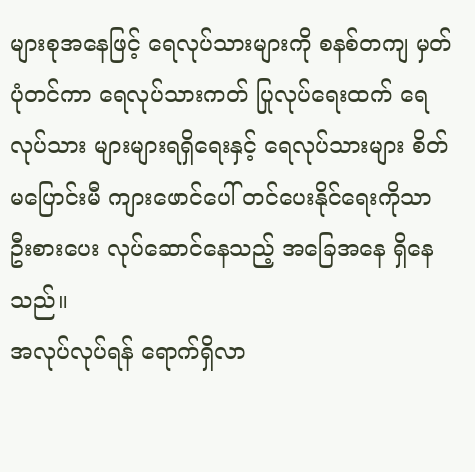များစုအနေဖြင့် ရေလုပ်သားများကို စနစ်တကျ မှတ်ပုံတင်ကာ ရေလုပ်သားကတ် ပြုလုပ်ရေးထက် ရေလုပ်သား များများရရှိရေးနှင့် ရေလုပ်သားများ စိတ်မပြောင်းမီ ကျားဖောင်ပေါ် တင်ပေးနိုင်ရေးကိုသာ ဦးစားပေး လုပ်ဆောင်နေသည့် အခြေအနေ ရှိနေသည်။
အလုပ်လုပ်ရန် ရောက်ရှိလာ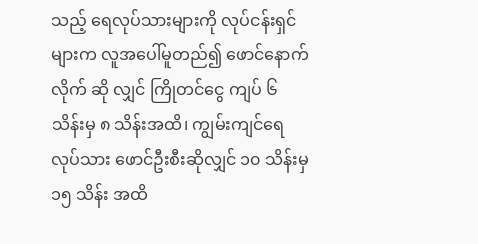သည့် ရေလုပ်သားများကို လုပ်ငန်းရှင်များက လူအပေါ်မူတည်၍ ဖောင်နောက်လိုက် ဆို လျှင် ကြိုတင်ငွေ ကျပ် ၆ သိန်းမှ ၈ သိန်းအထိ၊ ကျွမ်းကျင်ရေလုပ်သား ဖောင်ဦးစီးဆိုလျှင် ၁၀ သိန်းမှ ၁၅ သိန်း အထိ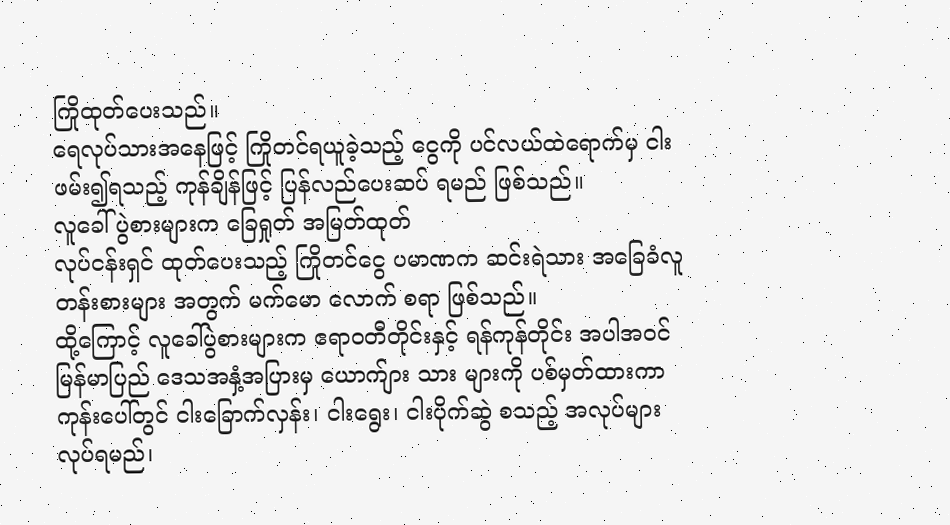ကြိုထုတ်ပေးသည်။
ရေလုပ်သားအနေဖြင့် ကြိုတင်ရယူခဲ့သည့် ငွေကို ပင်လယ်ထဲရောက်မှ ငါးဖမ်း၍ရသည့် ကုန်ချိန်ဖြင့် ပြန်လည်ပေးဆပ် ရမည် ဖြစ်သည်။
လူခေါ် ပွဲစားများက ခြေရှုတ် အမြတ်ထုတ်
လုပ်ငန်းရှင် ထုတ်ပေးသည့် ကြိုတင်ငွေ ပမာဏက ဆင်းရဲသား အခြေခံလူတန်းစားများ အတွက် မက်မော လောက် စရာ ဖြစ်သည်။
ထို့ကြောင့် လူခေါ်ပွဲစားများက ဧရာဝတီတိုင်းနှင့် ရန်ကုန်တိုင်း အပါအဝင် မြန်မာပြည် ဒေသအနှံ့အပြားမှ ယောက်ျား သား များကို ပစ်မှတ်ထားကာ ကုန်းပေါ်တွင် ငါးခြောက်လှန်း၊ ငါးရွေး၊ ငါးပိုက်ဆွဲ စသည့် အလုပ်များ လုပ်ရမည်၊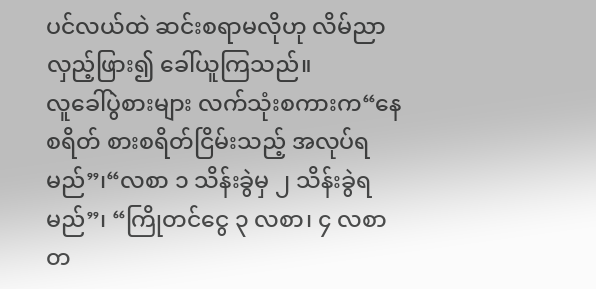ပင်လယ်ထဲ ဆင်းစရာမလိုဟု လိမ်ညာ လှည့်ဖြား၍ ခေါ်ယူကြသည်။
လူခေါ်ပွဲစားများ လက်သုံးစကားက“နေစရိတ် စားစရိတ်ငြိမ်းသည့် အလုပ်ရမည်”၊“လစာ ၁ သိန်းခွဲမှ ၂ သိန်းခွဲရမည်”၊ “ကြိုတင်ငွေ ၃ လစာ၊ ၄ လစာ တ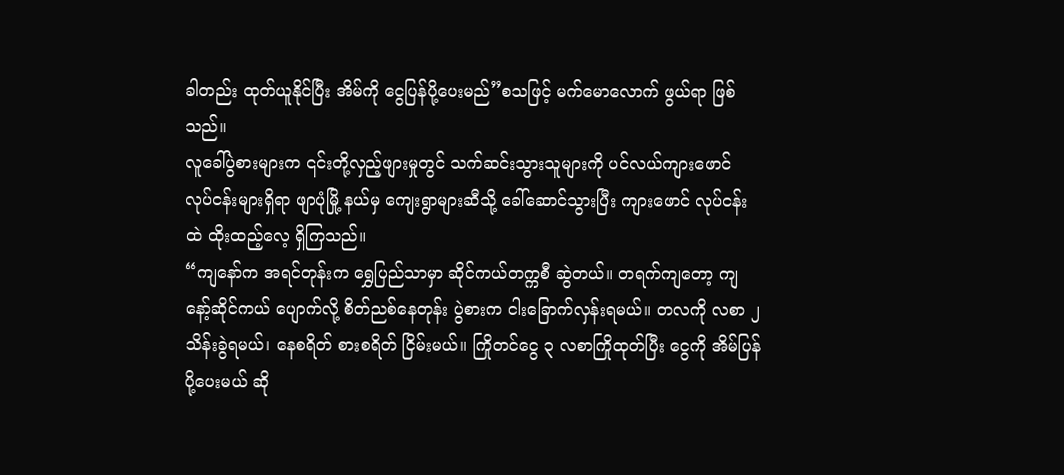ခါတည်း ထုတ်ယူနိုင်ပြီး အိမ်ကို ငွေပြန်ပို့ပေးမည်”စသဖြင့် မက်မောလောက် ဖွယ်ရာ ဖြစ်သည်။
လူခေါ်ပွဲစားများက ၎င်းတို့လှည့်ဖျားမှုတွင် သက်ဆင်းသွားသူများကို ပင်လယ်ကျားဖောင် လုပ်ငန်းများရှိရာ ဖျာပုံမြို့ နယ်မှ ကျေးရွာများဆီသို့ ခေါ်ဆောင်သွားပြီး ကျားဖောင် လုပ်ငန်းထဲ ထိုးထည့်လေ့ ရှိကြသည်။
“ကျနော်က အရင်တုန်းက ရွှေပြည်သာမှာ ဆိုင်ကယ်တက္ကစီ ဆွဲတယ်။ တရက်ကျတော့ ကျနော့်ဆိုင်ကယ် ပျောက်လို့ စိတ်ညစ်နေတုန်း ပွဲစားက ငါးခြောက်လှန်းရမယ်။ တလကို လစာ ၂ သိန်းခွဲရမယ်၊ နေစရိတ် စားစရိတ် ငြိမ်းမယ်။ ကြိုတင်ငွေ ၃ လစာကြိုထုတ်ပြီး ငွေကို အိမ်ပြန်ပို့ပေးမယ် ဆို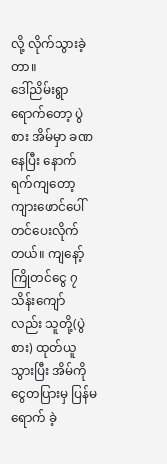လို့ လိုက်သွားခဲ့တာ။
ဒေါ်ညိမ်းရွာ ရောက်တော့ ပွဲစား အိမ်မှာ ခဏနေပြီး နောက်ရက်ကျတော့ ကျားဖောင်ပေါ် တင်ပေးလိုက်တယ်။ ကျနော့် ကြိုတင်ငွေ ၇ သိန်းကျော် လည်း သူတို့(ပွဲစား) ထုတ်ယူသွားပြီး အိမ်ကိုငွေတပြားမှ ပြန်မရောက် ခဲ့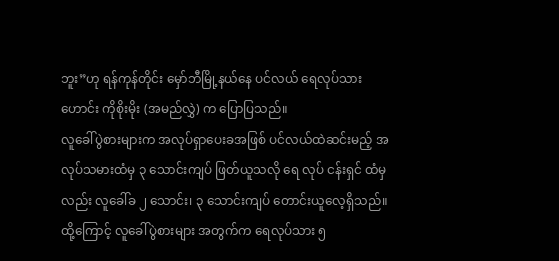ဘူး”ဟု ရန်ကုန်တိုင်း မှော်ဘီမြို့နယ်နေ ပင်လယ် ရေလုပ်သားဟောင်း ကိုစိုးမိုး (အမည်လွှဲ) က ပြောပြသည်။
လူခေါ်ပွဲစားများက အလုပ်ရှာပေးခအဖြစ် ပင်လယ်ထဲဆင်းမည့် အလုပ်သမားထံမှ ၃ သောင်းကျပ် ဖြတ်ယူသလို ရေ လုပ် ငန်းရှင် ထံမှလည်း လူခေါ်ခ ၂ သောင်း၊ ၃ သောင်းကျပ် တောင်းယူလေ့ရှိသည်။
ထို့ကြောင့် လူခေါ်ပွဲစားများ အတွက်က ရေလုပ်သား ၅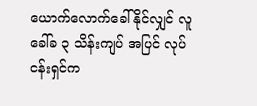ယောက်လောက်ခေါ်နိုင်လျှင် လူခေါ်ခ ၃ သိန်းကျပ် အပြင် လုပ်ငန်းရှင်က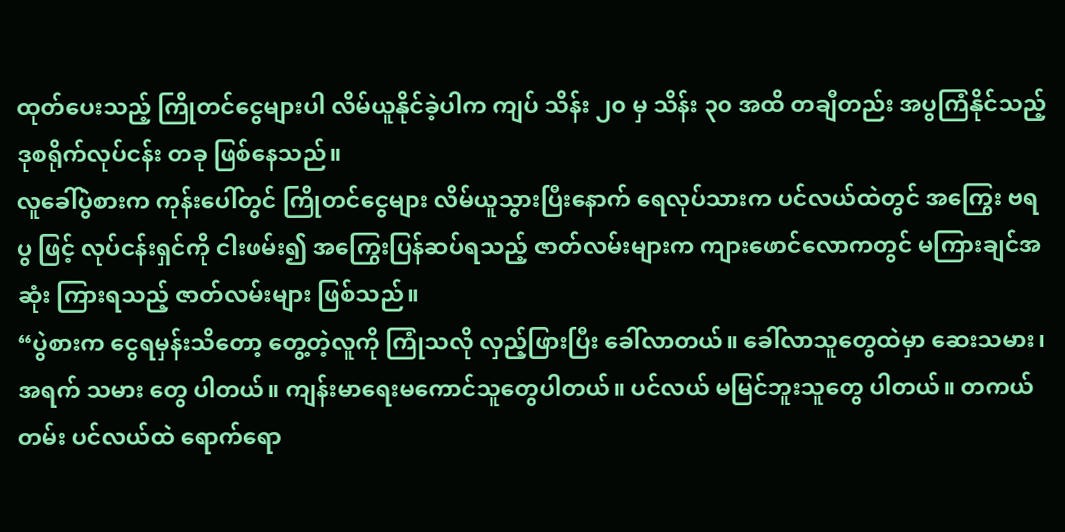ထုတ်ပေးသည့် ကြိုတင်ငွေများပါ လိမ်ယူနိုင်ခဲ့ပါက ကျပ် သိန်း ၂၀ မှ သိန်း ၃၀ အထိ တချီတည်း အပွကြံနိုင်သည့် ဒုစရိုက်လုပ်ငန်း တခု ဖြစ်နေသည်။
လူခေါ်ပွဲစားက ကုန်းပေါ်တွင် ကြိုတင်ငွေများ လိမ်ယူသွားပြီးနောက် ရေလုပ်သားက ပင်လယ်ထဲတွင် အကြွေး ဗရပွ ဖြင့် လုပ်ငန်းရှင်ကို ငါးဖမ်း၍ အကြွေးပြန်ဆပ်ရသည့် ဇာတ်လမ်းများက ကျားဖောင်လောကတွင် မကြားချင်အဆုံး ကြားရသည့် ဇာတ်လမ်းများ ဖြစ်သည်။
“ပွဲစားက ငွေရမှန်းသိတော့ တွေ့တဲ့လူကို ကြုံသလို လှည့်ဖြားပြီး ခေါ်လာတယ်။ ခေါ်လာသူတွေထဲမှာ ဆေးသမား၊ အရက် သမား တွေ ပါတယ်။ ကျန်းမာရေးမကောင်သူတွေပါတယ်။ ပင်လယ် မမြင်ဘူးသူတွေ ပါတယ်။ တကယ်တမ်း ပင်လယ်ထဲ ရောက်ရော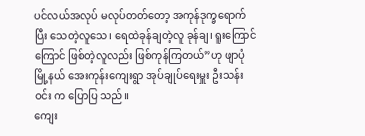ပင်လယ်အလုပ် မလုပ်တတ်တော့ အကုန်ဒုက္ခရောက်ပြီး သေတဲ့လူသေ၊ ရေထဲခုန်ချတဲ့လူ ခုန်ချ၊ ရူးကြောင် ကြောင် ဖြစ်တဲ့လူလည်း ဖြစ်ကုန်ကြတယ်”ဟု ဖျာပုံမြို့နယ် အေးကုန်းကျေးရွာ အုပ်ချုပ်ရေးမှူး ဦးသန်းဝင်း က ပြောပြ သည်။
ကျေး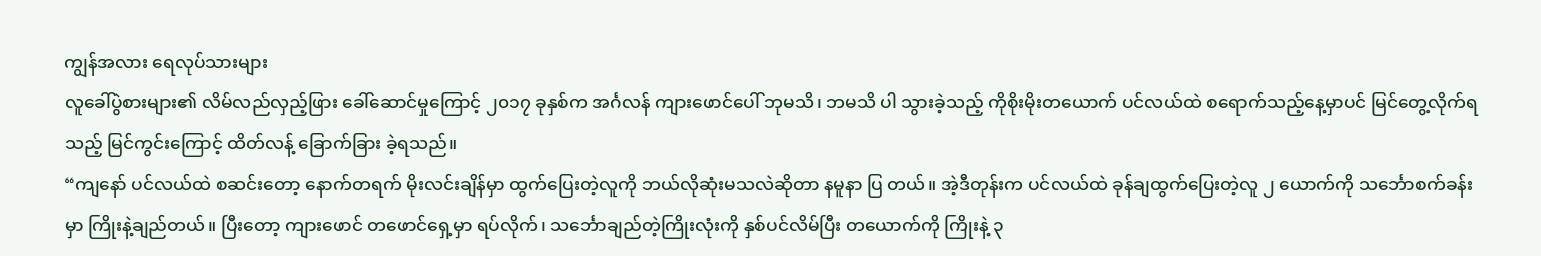ကျွန်အလား ရေလုပ်သားများ
လူခေါ်ပွဲစားများ၏ လိမ်လည်လှည့်ဖြား ခေါ်ဆောင်မှုကြောင့် ၂၀၁၇ ခုနှစ်က အင်္ဂလန် ကျားဖောင်ပေါ် ဘုမသိ၊ ဘမသိ ပါ သွားခဲ့သည့် ကိုစိုးမိုးတယောက် ပင်လယ်ထဲ စရောက်သည့်နေ့မှာပင် မြင်တွေ့လိုက်ရသည့် မြင်ကွင်းကြောင့် ထိတ်လန့် ခြောက်ခြား ခဲ့ရသည်။
“ကျနော် ပင်လယ်ထဲ စဆင်းတော့ နောက်တရက် မိုးလင်းချိန်မှာ ထွက်ပြေးတဲ့လူကို ဘယ်လိုဆုံးမသလဲဆိုတာ နမူနာ ပြ တယ်။ အဲ့ဒီတုန်းက ပင်လယ်ထဲ ခုန်ချထွက်ပြေးတဲ့လူ ၂ ယောက်ကို သင်္ဘောစက်ခန်းမှာ ကြိုးနဲ့ချည်တယ်။ ပြီးတော့ ကျားဖောင် တဖောင်ရှေ့မှာ ရပ်လိုက်၊ သင်္ဘောချည်တဲ့ကြိုးလုံးကို နှစ်ပင်လိမ်ပြီး တယောက်ကို ကြိုးနဲ့ ၃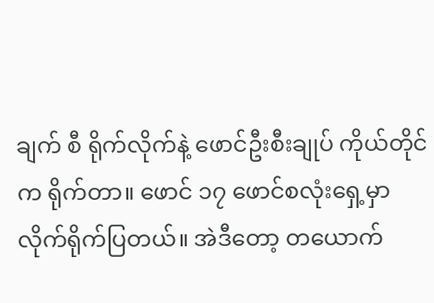ချက် စီ ရိုက်လိုက်နဲ့ ဖောင်ဦးစီးချုပ် ကိုယ်တိုင်က ရိုက်တာ။ ဖောင် ၁၇ ဖောင်စလုံးရှေ့မှာ လိုက်ရိုက်ပြတယ်။ အဲဒီတော့ တယောက်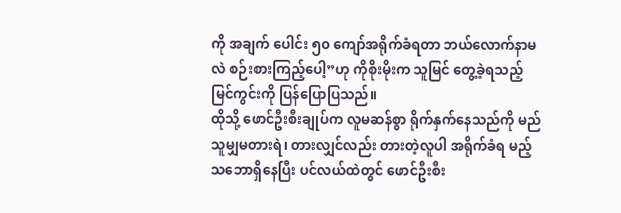ကို အချက် ပေါင်း ၅၀ ကျော်အရိုက်ခံရတာ ဘယ်လောက်နာမလဲ စဉ်းစားကြည့်ပေါ့”ဟု ကိုစိုးမိုးက သူမြင် တွေ့ခဲ့ရသည့် မြင်ကွင်းကို ပြန်ပြောပြသည်။
ထိုသို့ ဖောင်ဦးစီးချုပ်က လူမဆန်စွာ ရိုက်နှက်နေသည်ကို မည်သူမျှမတားရဲ၊ တားလျှင်လည်း တားတဲ့လူပါ အရိုက်ခံရ မည့် သဘောရှိနေပြီး ပင်လယ်ထဲတွင် ဖောင်ဦးစီး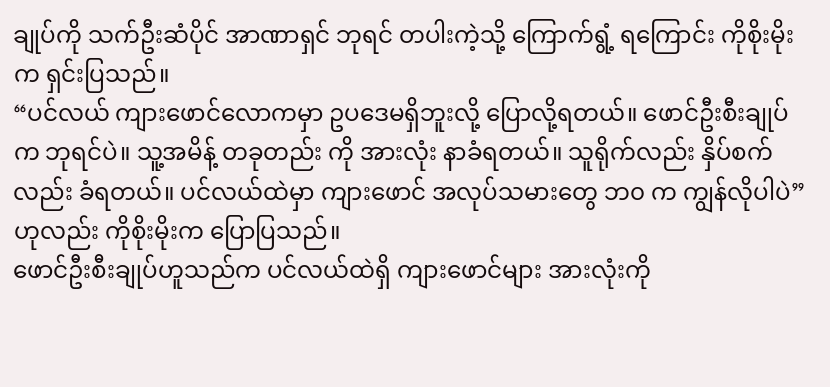ချုပ်ကို သက်ဦးဆံပိုင် အာဏာရှင် ဘုရင် တပါးကဲ့သို့ ကြောက်ရွံ့ ရကြောင်း ကိုစိုးမိုးက ရှင်းပြသည်။
“ပင်လယ် ကျားဖောင်လောကမှာ ဥပဒေမရှိဘူးလို့ ပြောလို့ရတယ်။ ဖောင်ဦးစီးချုပ်က ဘုရင်ပဲ။ သူ့အမိန့် တခုတည်း ကို အားလုံး နာခံရတယ်။ သူရိုက်လည်း နှိပ်စက်လည်း ခံရတယ်။ ပင်လယ်ထဲမှာ ကျားဖောင် အလုပ်သမားတွေ ဘ၀ က ကျွန်လိုပါပဲ”ဟုလည်း ကိုစိုးမိုးက ပြောပြသည်။
ဖောင်ဦးစီးချုပ်ဟူသည်က ပင်လယ်ထဲရှိ ကျားဖောင်များ အားလုံးကို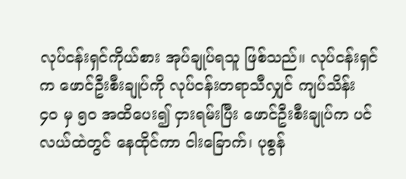လုပ်ငန်းရှင်ကိုယ်စား အုပ်ချုပ်ရသူ ဖြစ်သည်။ လုပ်ငန်းရှင်က ဖောင်ဦးစီးချုပ်ကို လုပ်ငန်းတရာသီလျှင် ကျပ်သိန်း ၄၀ မှ ၅၀ အထိပေး၍ ငှားရမ်းပြီး ဖောင်ဦးစီးချုပ်က ပင်လယ်ထဲတွင် နေထိုင်ကာ ငါးခြောက်၊ ပုစွန်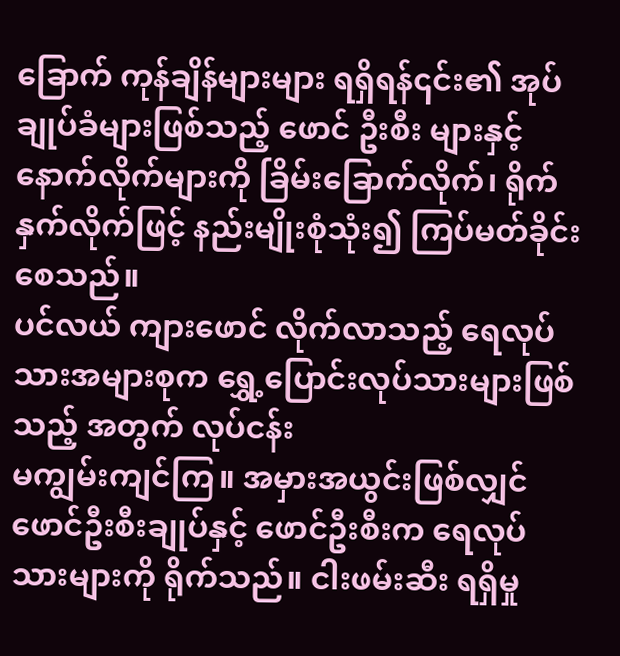ခြောက် ကုန်ချိန်များများ ရရှိရန်၎င်း၏ အုပ်ချုပ်ခံများဖြစ်သည့် ဖောင် ဦးစီး များနှင့် နောက်လိုက်များကို ခြိမ်းခြောက်လိုက်၊ ရိုက်နှက်လိုက်ဖြင့် နည်းမျိုးစုံသုံး၍ ကြပ်မတ်ခိုင်းစေသည်။
ပင်လယ် ကျားဖောင် လိုက်လာသည့် ရေလုပ်သားအများစုက ရွှေ့ပြောင်းလုပ်သားများဖြစ်သည့် အတွက် လုပ်ငန်း
မကျွမ်းကျင်ကြ။ အမှားအယွင်းဖြစ်လျှင် ဖောင်ဦးစီးချုပ်နှင့် ဖောင်ဦးစီးက ရေလုပ်သားများကို ရိုက်သည်။ ငါးဖမ်းဆီး ရရှိမှု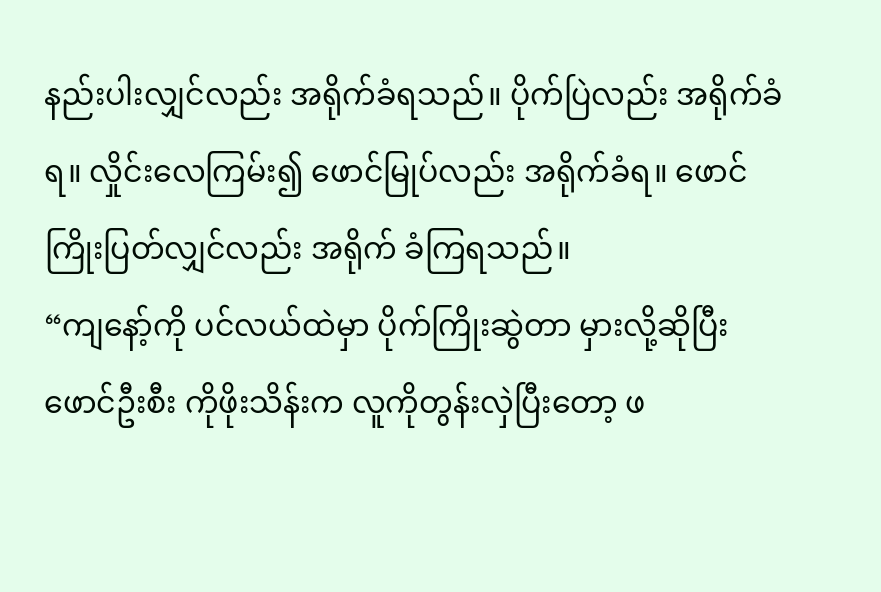နည်းပါးလျှင်လည်း အရိုက်ခံရသည်။ ပိုက်ပြဲလည်း အရိုက်ခံရ။ လှိုင်းလေကြမ်း၍ ဖောင်မြုပ်လည်း အရိုက်ခံရ။ ဖောင်ကြိုးပြတ်လျှင်လည်း အရိုက် ခံကြရသည်။
“ကျနော့်ကို ပင်လယ်ထဲမှာ ပိုက်ကြိုးဆွဲတာ မှားလို့ဆိုပြီး ဖောင်ဦးစီး ကိုဖိုးသိန်းက လူကိုတွန်းလှဲပြီးတော့ ဖ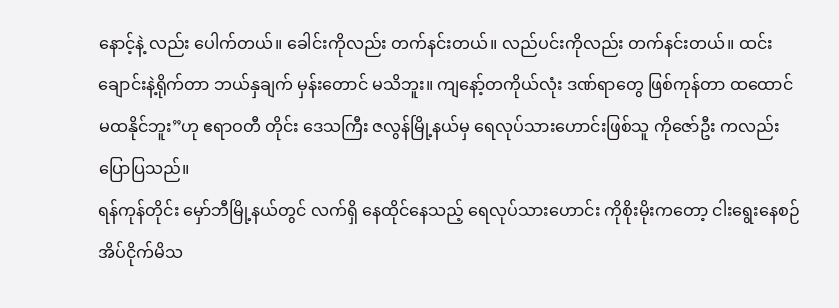နောင့်နဲ့ လည်း ပေါက်တယ်။ ခေါင်းကိုလည်း တက်နင်းတယ်။ လည်ပင်းကိုလည်း တက်နင်းတယ်။ ထင်းချောင်းနဲ့ရိုက်တာ ဘယ်နှချက် မှန်းတောင် မသိဘူး။ ကျနော့်တကိုယ်လုံး ဒဏ်ရာတွေ ဖြစ်ကုန်တာ ထထောင် မထနိုင်ဘူး”ဟု ဧရာဝတီ တိုင်း ဒေသကြီး ဇလွန်မြို့နယ်မှ ရေလုပ်သားဟောင်းဖြစ်သူ ကိုဇော်ဦး ကလည်း ပြောပြသည်။
ရန်ကုန်တိုင်း မှော်ဘီမြို့နယ်တွင် လက်ရှိ နေထိုင်နေသည့် ရေလုပ်သားဟောင်း ကိုစိုးမိုးကတော့ ငါးရွေးနေစဉ် အိပ်ငိုက်မိသ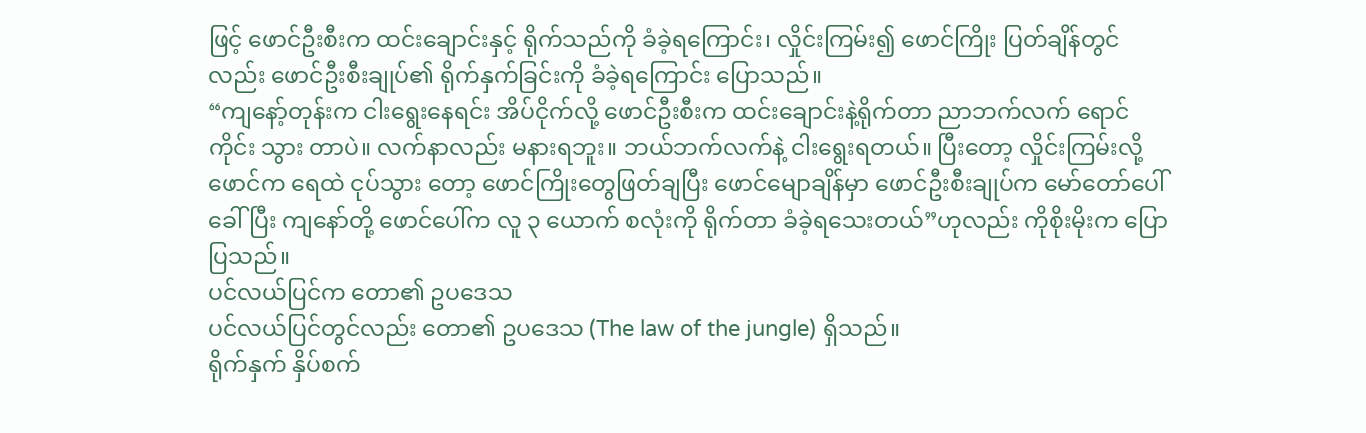ဖြင့် ဖောင်ဦးစီးက ထင်းချောင်းနှင့် ရိုက်သည်ကို ခံခဲ့ရကြောင်း၊ လှိုင်းကြမ်း၍ ဖောင်ကြိုး ပြတ်ချိန်တွင် လည်း ဖောင်ဦးစီးချုပ်၏ ရိုက်နှက်ခြင်းကို ခံခဲ့ရကြောင်း ပြောသည်။
“ကျနော့်တုန်းက ငါးရွေးနေရင်း အိပ်ငိုက်လို့ ဖောင်ဦးစီးက ထင်းချောင်းနဲ့ရိုက်တာ ညာဘက်လက် ရောင်ကိုင်း သွား တာပဲ။ လက်နာလည်း မနားရဘူး။ ဘယ်ဘက်လက်နဲ့ ငါးရွေးရတယ်။ ပြီးတော့ လှိုင်းကြမ်းလို့ ဖောင်က ရေထဲ ငုပ်သွား တော့ ဖောင်ကြိုးတွေဖြတ်ချပြီး ဖောင်မျောချိန်မှာ ဖောင်ဦးစီးချုပ်က မော်တော်ပေါ်ခေါ်ပြီး ကျနော်တို့ ဖောင်ပေါ်က လူ ၃ ယောက် စလုံးကို ရိုက်တာ ခံခဲ့ရသေးတယ်”ဟုလည်း ကိုစိုးမိုးက ပြောပြသည်။
ပင်လယ်ပြင်က တော၏ ဥပဒေသ
ပင်လယ်ပြင်တွင်လည်း တော၏ ဥပဒေသ (The law of the jungle) ရှိသည်။
ရိုက်နှက် နှိပ်စက်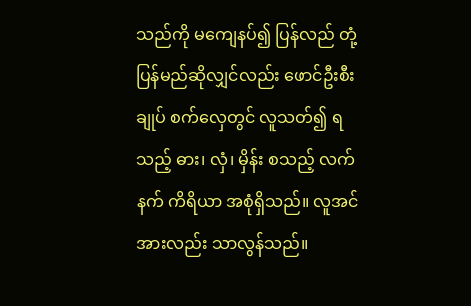သည်ကို မကျေနပ်၍ ပြန်လည် တုံ့ပြန်မည်ဆိုလျှင်လည်း ဖောင်ဦးစီးချုပ် စက်လှေတွင် လူသတ်၍ ရသည့် ဓား၊ လှံ၊ မှိန်း စသည့် လက်နက် ကိရိယာ အစုံရှိသည်။ လူအင်အားလည်း သာလွန်သည်။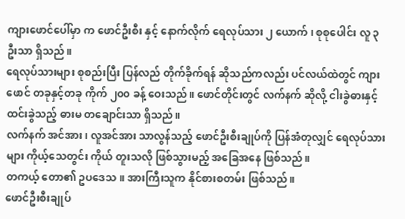ကျားဖောင်ပေါ်မှာ က ဖောင်ဦးစီး နှင့် နောက်လိုက် ရေလုပ်သား ၂ ယောက်၊ စုစုပေါင်း လူ ၃ ဦးသာ ရှိသည်။
ရေလုပ်သားများ စုစည်းပြီး ပြန်လည် တိုက်ခိုက်ရန် ဆိုသည်ကလည်း ပင်လယ်ထဲတွင် ကျားဖောင် တခုနှင့်တခု ကိုက် ၂၀၀ ခန့် ဝေးသည်။ ဖောင်တိုင်းတွင် လက်နက် ဆိုလို့ ငါးခွဲဓားနှင့် ထင်းခွဲသည့် ဓားမ တချောင်းသာ ရှိသည်။
လက်နက် အင်အား၊ လူအင်အား သာလွန်သည့် ဖောင်ဦးစီးချုပ်ကို ပြန်အံတုလျှင် ရေလုပ်သားများ ကိုယ့်သေတွင်း ကိုယ် တူးသလို ဖြစ်သွားမည့် အခြေအနေ ဖြစ်သည်။
တကယ့် တော၏ ဥပဒေသ။ အားကြီးသူက နိုင်စားစတမ်း ဖြစ်သည်။
ဖောင်ဦးစီးချုပ်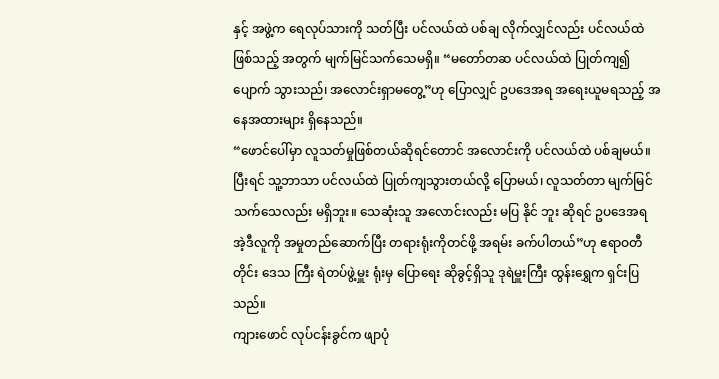နှင့် အဖွဲ့က ရေလုပ်သားကို သတ်ပြီး ပင်လယ်ထဲ ပစ်ချ လိုက်လျှင်လည်း ပင်လယ်ထဲဖြစ်သည့် အတွက် မျက်မြင်သက်သေမရှိ။ “မတော်တဆ ပင်လယ်ထဲ ပြုတ်ကျ၍ ပျောက် သွားသည်၊ အလောင်းရှာမတွေ့”ဟု ပြောလျှင် ဥပဒေအရ အရေးယူမရသည့် အနေအထားများ ရှိနေသည်။
“ဖောင်ပေါ်မှာ လူသတ်မှုဖြစ်တယ်ဆိုရင်တောင် အလောင်းကို ပင်လယ်ထဲ ပစ်ချမယ်။ ပြီးရင် သူ့ဘာသာ ပင်လယ်ထဲ ပြုတ်ကျသွားတယ်လို့ ပြောမယ်၊ လူသတ်တာ မျက်မြင်သက်သေလည်း မရှိဘူး။ သေဆုံးသူ အလောင်းလည်း မပြ နိုင် ဘူး ဆိုရင် ဥပဒေအရ အဲ့ဒီလူကို အမှုတည်ဆောက်ပြီး တရားရုံးကိုတင်ဖို့ အရမ်း ခက်ပါတယ်”ဟု ဧရာဝတီတိုင်း ဒေသ ကြီး ရဲတပ်ဖွဲ့မှူး ရုံးမှ ပြောရေး ဆိုခွင့်ရှိသူ ဒုရဲမှူးကြီး ထွန်းရွှေက ရှင်းပြသည်။
ကျားဖောင် လုပ်ငန်းခွင်က ဖျာပုံ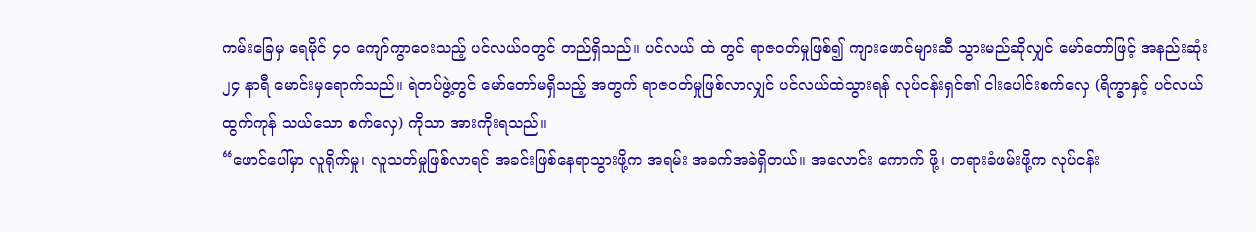ကမ်းခြေမှ ရေမိုင် ၄၀ ကျော်ကွာဝေးသည့် ပင်လယ်ဝတွင် တည်ရှိသည်။ ပင်လယ် ထဲ တွင် ရာဇဝတ်မှုဖြစ်၍ ကျားဖောင်များဆီ သွားမည်ဆိုလျှင် မော်တော်ဖြင့် အနည်းဆုံး ၂၄ နာရီ မောင်းမှရောက်သည်။ ရဲတပ်ဖွဲ့တွင် မော်တော်မရှိသည့် အတွက် ရာဇဝတ်မှုဖြစ်လာလျှင် ပင်လယ်ထဲသွားရန် လုပ်ငန်းရှင်၏ ငါးပေါင်းစက်လှေ (ရိက္ခာနှင့် ပင်လယ်ထွက်ကုန် သယ်သော စက်လှေ) ကိုသာ အားကိုးရသည်။
“ဖောင်ပေါ်မှာ လူရိုက်မှု၊ လူသတ်မှုဖြစ်လာရင် အခင်းဖြစ်နေရာသွားဖို့က အရမ်း အခက်အခဲရှိတယ်။ အလောင်း ကောက် ဖို့၊ တရားခံဖမ်းဖို့က လုပ်ငန်း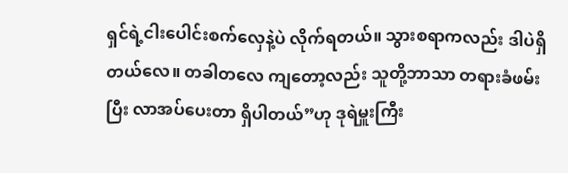ရှင်ရဲ့ငါးပေါင်းစက်လှေနဲ့ပဲ လိုက်ရတယ်။ သွားစရာကလည်း ဒါပဲရှိတယ်လေ။ တခါတလေ ကျတော့လည်း သူတို့ဘာသာ တရားခံဖမ်းပြီး လာအပ်ပေးတာ ရှိပါတယ်”ဟု ဒုရဲမှူးကြီး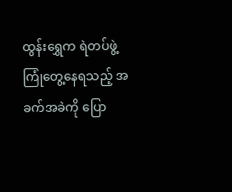ထွန်းရွှေက ရဲတပ်ဖွဲ့ ကြုံတွေ့နေရသည့် အခက်အခဲကို ပြော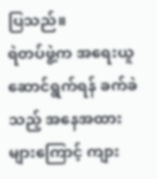ပြသည်။
ရဲတပ်ဖွဲ့က အရေးယူဆောင်ရွက်ရန် ခက်ခဲသည့် အနေအထားများကြောင့် ကျား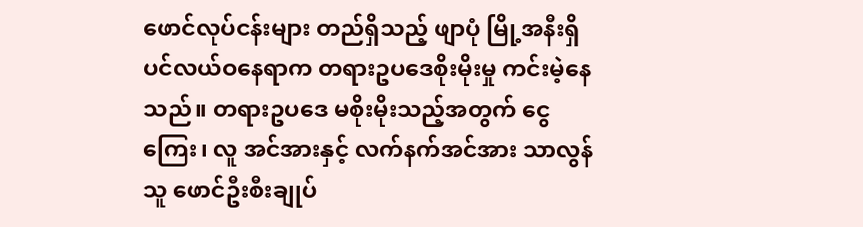ဖောင်လုပ်ငန်းများ တည်ရှိသည့် ဖျာပုံ မြို့အနီးရှိ ပင်လယ်ဝနေရာက တရားဥပဒေစိုးမိုးမှု ကင်းမဲ့နေသည်။ တရားဥပဒေ မစိုးမိုးသည့်အတွက် ငွေကြေး၊ လူ အင်အားနှင့် လက်နက်အင်အား သာလွန်သူ ဖောင်ဦးစီးချုပ်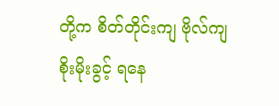တို့က စိတ်တိုင်းကျ ဗိုလ်ကျစိုးမိုးခွင့် ရနေ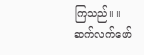ကြသည်။ ။
ဆက်လက်ဖော်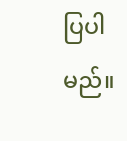ပြပါမည်။